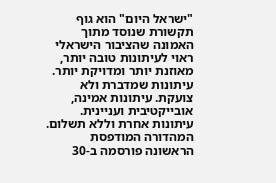"ישראל היום" הוא גוף תקשורת שנוסד מתוך האמונה שהציבור הישראלי ראוי לעיתונות טובה יותר, מאוזנת יותר ומדויקת יותר. עיתונות שמדברת ולא צועקת. עיתונות אמינה, אובייקטיבית ועניינית. עיתונות אחרת וללא תשלום. המהדורה המודפסת הראשונה פורסמה ב-30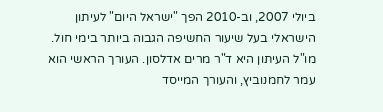ביולי 2007, וב-2010 הפך "ישראל היום" לעיתון הישראלי בעל שיעור החשיפה הגבוה ביותר בימי חול. מו"ל העיתון היא ד"ר מרים אדלסון. העורך הראשי הוא עמר לחמנוביץ, והעורך המייסד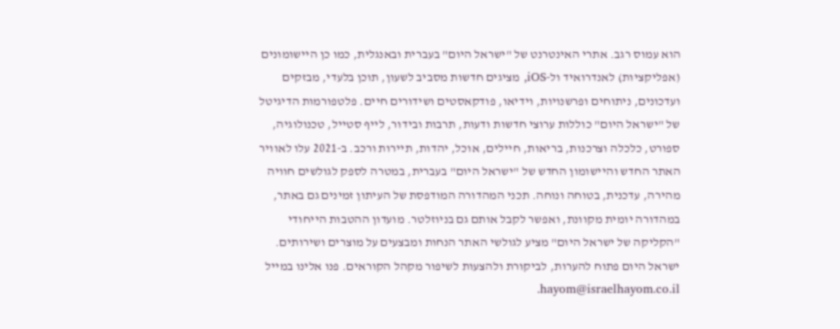הוא עמוס רגב. אתרי האינטרנט של "ישראל היום" בעברית ובאנגלית, כמו כן היישומונים (אפליקציות) לאנדרואיד ול-iOS, מציגים חדשות מסביב לשעון, תוכן בלעדי, מבזקים ועדכונים, ניתוחים ופרשנויות, וידיאו, פודקאסטים ושידורים חיים. פלטפורמות הדיגיטל של "ישראל היום" כוללות ערוצי חדשות ודעות, תרבות ובידור, לייף סטייל, טכנולוגיה, ספורט, כלכלה וצרכנות, בריאות, חיילים, אוכל, יהדות, תיירות ורכב. ב-2021 עלו לאוויר האתר החדש והיישומון החדש של "ישראל היום" בעברית, במטרה לספק לגולשים חוויה מהירה, עדכנית, בטוחה ונוחה. תכני המהדורה המודפסת של העיתון זמינים גם באתר, במהדורה יומית מקוונת, ואפשר לקבל אותם גם בניוזלטר. מועדון ההטבות הייחודי "הקליקה של ישראל היום" מציע לגולשי האתר הנחות ומבצעים על מוצרים ושירותים. ישראל היום פתוח להערות, לביקורת ולהצעות לשיפור מקהל הקוראים. פנו אלינו במייל hayom@israelhayom.co.il.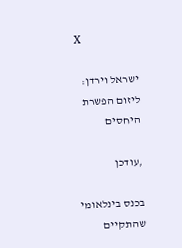X

ישראל וירדן: ליזום הפשרת היחסים

,עודכן

בכנס בינלאומי שהתקיים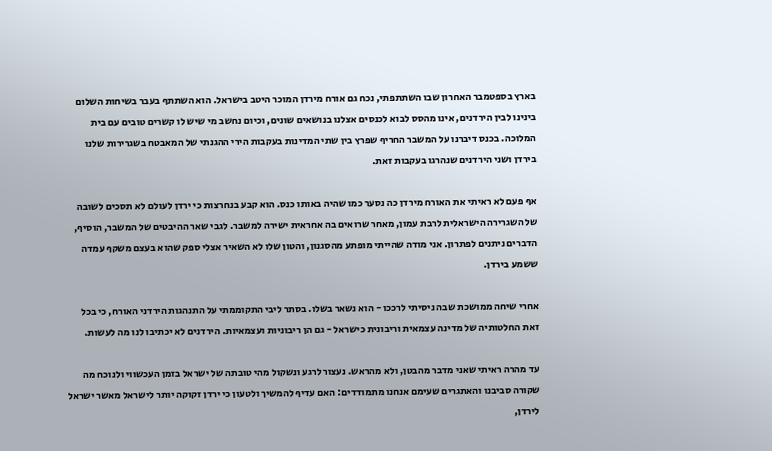בארץ בספטמבר האחרון שבו השתתפתי, נכח גם אורח מירדן המוכר היטב בישראל. הוא השתתף בעבר בשיחות השלום בינינו לבין הירדנים, אינו מהסס לבוא לכנסים אצלנו בנושאים שונים, וכיום נחשב מי שיש לו קשרים טובים עם בית המלוכה. בכנס דיברנו על המשבר החריף שפרץ בין שתי המדינות בעקבות הירי ההגנתי של המאבטח בשגרירות שלנו בירדן ושני הירדנים שנהרגו בעקבות זאת.

אף פעם לא ראיתי את האורח מירדן כה נסער כמו שהיה באותו כנס. הוא קבע בנחרצות כי ירדן לעולם לא תסכים לשובה של השגרירה הישראלית לרבת עמון, מאחר שרואים בה אחראית ישירה למשבר. לגבי שאר ההיבטים של המשבר, הוסיף, הדברים ניתנים לפתרון. אני מודה שהייתי מופתע מהסגנון, והטון שלו לא השאיר אצלי ספק שהוא בעצם משקף עמדה ששמע בירדן.

אחרי שיחה ממושכת שבה ניסיתי לרככו - הוא נשאר בשלו. בסתר ליבי התקוממתי על התנהגות הירדני האורח, כי בכל זאת החלטותיה של מדינה עצמאית וריבונית כישראל - גם הן ריבוניות ועצמאיות. הירדנים לא יכתיבו לנו מה לעשות.

עד מהרה ראיתי שאני מדבר מהבטן, ולא מהראש. נעצור לרגע ונשקול מהי טובתה של ישראל בזמן העכשווי ולנוכח מה שקורה סביבנו והאתגרים שעימם אנחנו מתמודדים: האם עדיף להמשיך ולטעון כי ירדן זקוקה יותר לישראל מאשר ישראל לירדן,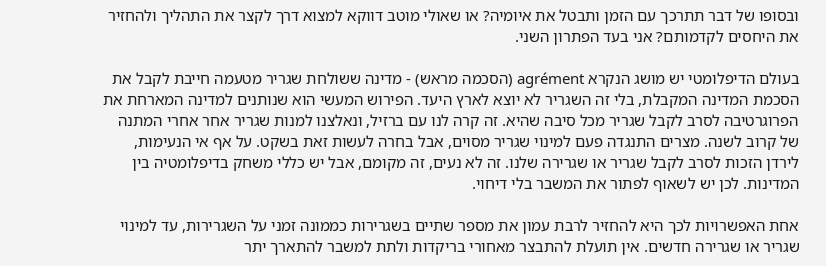ובסופו של דבר תתרכך עם הזמן ותבטל את איומיה? או שאולי מוטב דווקא למצוא דרך לקצר את התהליך ולהחזיר את היחסים לקדמותם? אני בעד הפתרון השני.

בעולם הדיפלומטי יש מושג הנקרא agrément (הסכמה מראש) - מדינה ששולחת שגריר מטעמה חייבת לקבל את הסכמת המדינה המקבלת, בלי זה השגריר לא יוצא לארץ היעד. הפירוש המעשי הוא שנותנים למדינה המארחת את הפרוגרטיבה לסרב לקבל שגריר מכל סיבה שהיא. זה קרה לנו עם ברזיל, ונאלצנו למנות שגריר אחר אחרי המתנה של קרוב לשנה. מצרים התנגדה פעם למינוי שגריר מסוים, אבל בחרה לעשות זאת בשקט. על אף אי הנעימות, לירדן הזכות לסרב לקבל שגריר או שגרירה שלנו. זה לא נעים, זה מקומם, אבל יש כללי משחק בדיפלומטיה בין המדינות. לכן יש לשאוף לפתור את המשבר בלי דיחוי.

אחת האפשרויות לכך היא להחזיר לרבת עמון את מספר שתיים בשגרירות כממונה זמני על השגרירות, עד למינוי שגריר או שגרירה חדשים. אין תועלת להתבצר מאחורי בריקדות ולתת למשבר להתארך יתר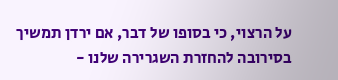על הרצוי, כי בסופו של דבר, אם ירדן תמשיך בסירובה להחזרת השגרירה שלנו -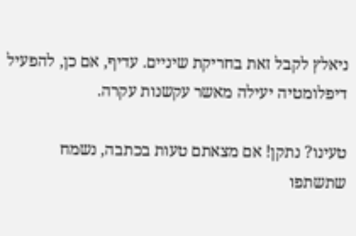ניאלץ לקבל זאת בחריקת שיניים. עדיף, אם כן, להפעיל דיפלומטיה יעילה מאשר עקשנות עקרה.

טעינו? נתקן! אם מצאתם טעות בכתבה, נשמח שתשתפו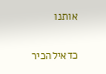אותנו

כדאילהכיר